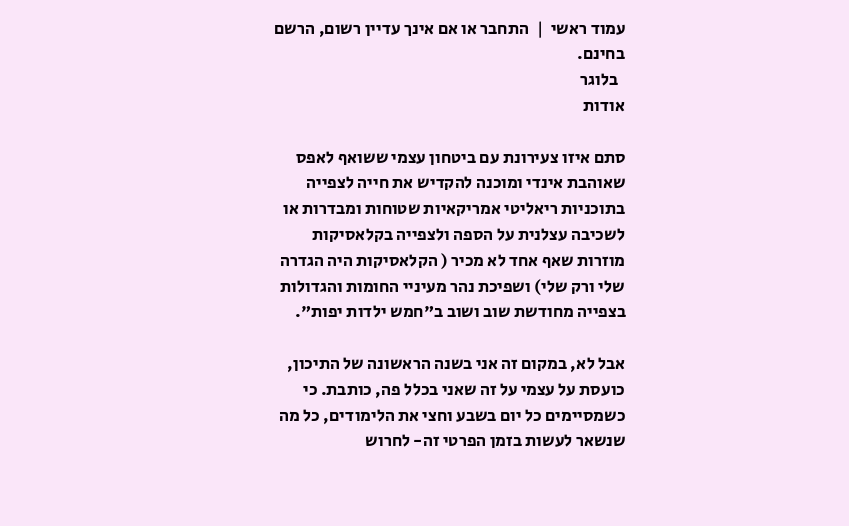עמוד ראשי  |  התחבר או אם אינך עדיין רשום, הרשם בחינם.
  בלוגר
אודות

סתם איזו צעירונת עם ביטחון עצמי ששואף לאפס שאוהבת אינדי ומוכנה להקדיש את חייה לצפייה בתוכניות ריאליטי אמריקאיות שטוחות ומבדרות או לשכיבה עצלנית על הספה ולצפייה בקלאסיקות מוזרות שאף אחד לא מכיר ( הקלאסיקות היה הגדרה שלי ורק שלי) ושפיכת נהר מעיניי החומות והגדולות בצפייה מחודשת שוב ושוב ב"חמש ילדות יפות".

אבל לא, במקום זה אני בשנה הראשונה של התיכון, כועסת על עצמי על זה שאני בכלל פה, כותבת. כי כשמסיימים כל יום בשבע וחצי את הלימודים, כל מה שנשאר לעשות בזמן הפרטי זה- לחרוש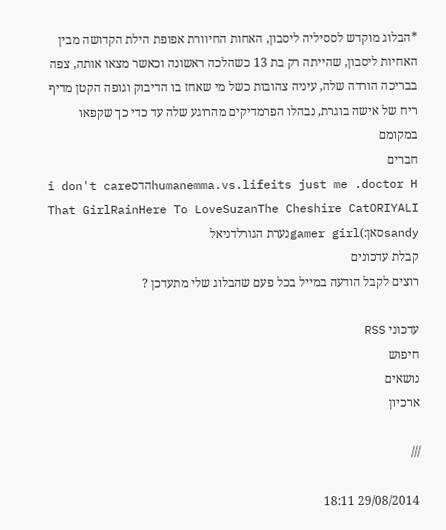*הבלוג מוקדש לססיליה ליסבון, האחות החיוורת אפופת הילת הקדושה מבין האחיות ליסבון, שהייתה רק בת 13 כשהלכה ראשונה וכאשר מצאו אותה, צפה בבריכה הורדה שלה, עיניה צהובות כשל מי שאחז בו הדיבוק וגופה הקטן מדיף ריח של אישה בוגרת, נבהלו הפרמדיקים מהרוגע שלה עד כדי כך שקפאו במקומם
חברים
i don't careהדסhumanemma.vs.lifeits just me .doctor H
That GirlRainHere To LoveSuzanThe Cheshire CatORIYALI
sandyסאן:)gamer girlנערת הגורלדניאל
קבלת עדכונים
רוצים לקבל הודעה במייל בכל פעם שהבלוג שלי מתעדכן ?

עדכוני RSS
חיפוש
נושאים
ארכיון

///

29/08/2014 18:11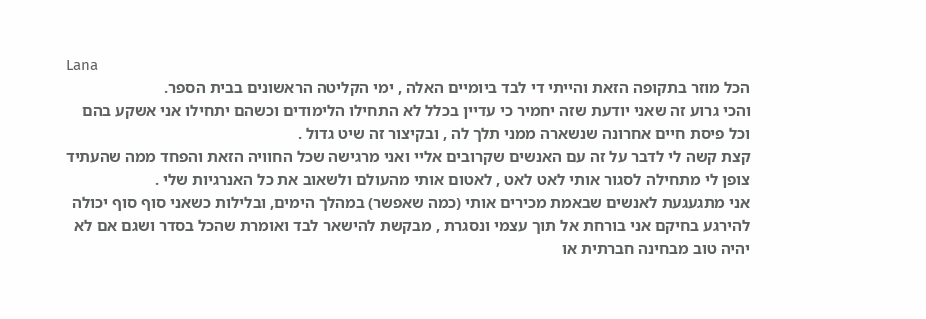Lana
הכל מוזר בתקופה הזאת והייתי די לבד ביומיים האלה , ימי הקליטה הראשונים בבית הספר.
והכי גרוע זה שאני יודעת שזה יחמיר כי עדיין בכלל לא התחילו הלימודים וכשהם יתחילו אני אשקע בהם וכל פיסת חיים אחרונה שנשארה ממני תלך לה , ובקיצור זה שיט גדול .
קצת קשה לי לדבר על זה עם האנשים שקרובים אליי ואני מרגישה שכל החוויה הזאת והפחד ממה שהעתיד צופן לי מתחילה לסגור אותי לאט לאט , לאטום אותי מהעולם ולשאוב את כל האנרגיות שלי .
אני מתגעגעת לאנשים שבאמת מכירים אותי (כמה שאפשר) במהלך הימים, ובלילות כשאני סוף סוף יכולה להירגע בחיקם אני בורחת אל תוך עצמי ונסגרת , מבקשת להישאר לבד ואומרת שהכל בסדר ושגם אם לא יהיה טוב מבחינה חברתית או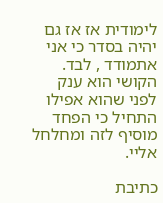לימודית אז אז גם יהיה בסדר כי אני אתמודד , לבד.
הקושי הוא ענק לפני שהוא אפילו התחיל כי הפחד מוסיף לזה ומחלחל אליי.

כתיבת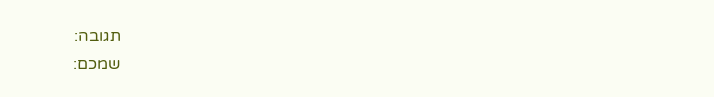תגובה:
שמכם: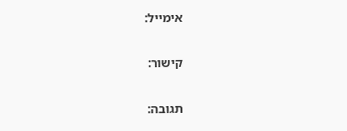אימייל:

קישור:

תגובה: